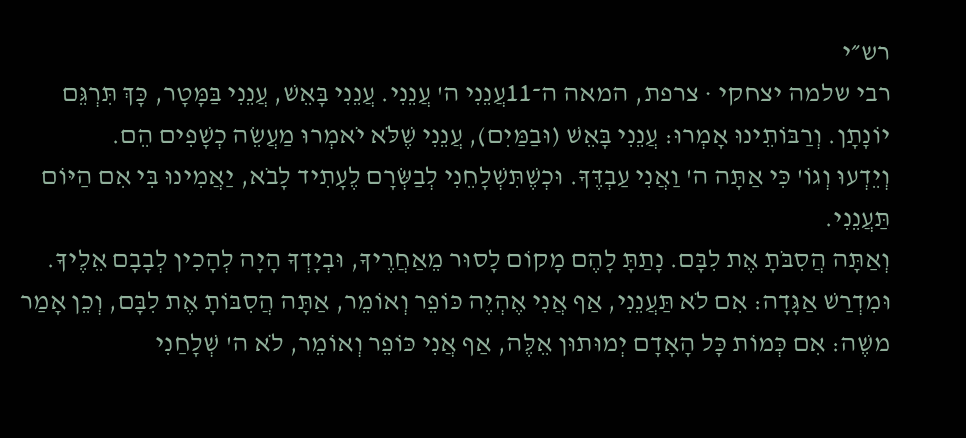רש״י
רבי שלמה יצחקי · צרפת, המאה ה־11עֲנֵנִי ה' עֲנֵנִי. עֲנֵנִי בָּאֵשׁ, עֲנֵנִי בַּמָּטָר, כָּךְ תִּרְגֵּם יוֹנָתָן. וְרַבּוֹתֵינוּ אָמְרוּ: עֲנֵנִי בָּאֵשׁ (וּבַמַּיִם), עֲנֵנִי שֶׁלֹּא יֹאמְרוּ מַעֲשֵׂה כְשָׁפִים הֵם.
וְיֵדְעוּ וְגוֹ' כִּי אַתָּה ה' וַאֲנִי עַבְדֶּךָ. וּכְשֶׁתִּשְׁלָחֵנִי לְבַשְּׂרָם לֶעָתִיד לָבֹא, יַאֲמִינוּ בִּי אִם הַיּוֹם תַּעֲנֵנִי.
וְאַתָּה הֲסִבֹּתָ אֶת לִבָּם. נָתַתָּ לָהֶם מָקוֹם לָסוּר מֵאַחֲרֶיךָ, וּבְיָדְךָ הָיָה לְהָכִין לְבָבָם אֵלֶיךָ. וּמִדְרַשׁ אַגָּדָה: אִם לֹא תַּעֲנֵנִי, אַף אֲנִי אֶהְיֶה כּוֹפֵר וְאוֹמֵר, אַתָּה הֲסִבּוֹתָ אֶת לִבָּם, וְכֵן אָמַר משֶׁה: אִם כְּמוֹת כָּל הָאָדָם יְמוּתוּן אֵלֶּה, אַף אֲנִי כּוֹפֵר וְאוֹמֵר, לֹא ה' שְׁלָחַנִי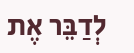לְדַבֵּר אֶת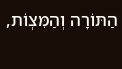הַתּוֹרָה וְהַמִּצְוֹת,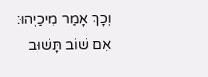וְכָךְ אָמַר מִיכַיְהוּ: אִם שׁוֹב תָּשׁוּב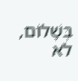בְּשָׁלוֹם, לֹא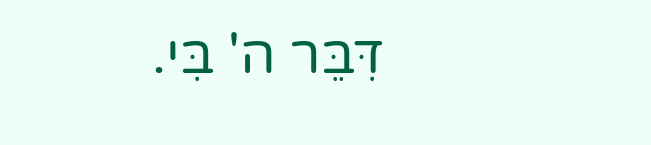דִּבֵּר ה' בִּי.